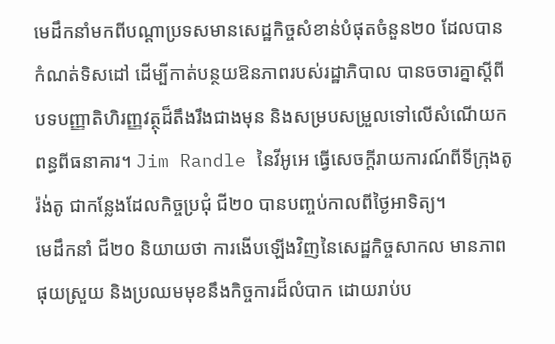មេដឹកនាំមកពីបណ្តាប្រទសមានសេដ្ឋកិច្ចសំខាន់បំផុតចំនួន២០ ដែលបានកំណត់ទិសដៅ ដើម្បីកាត់បន្ថយឱនភាពរបស់រដ្ឋាភិបាល បានចចារគ្នាស្តីពីបទបញ្ញាតិហិរញ្ញវត្ថុដ៏តឹងរឹងជាងមុន និងសម្របសម្រួលទៅលើសំណើយកពន្ធពីធនាគារ។ Jim Randle នៃវីអូអេ ធ្វើសេចក្តីរាយការណ៍ពីទីក្រុងតូរ៉ង់តូ ជាកន្លែងដែលកិច្ចប្រជុំ ជី២០ បានបញ្ចប់កាលពីថ្ងៃអាទិត្យ។
មេដឹកនាំ ជី២០ និយាយថា ការងើបឡើងវិញនៃសេដ្ឋកិច្ចសាកល មានភាពផុយស្រួយ និងប្រឈមមុខនឹងកិច្ចការដ៏លំបាក ដោយរាប់ប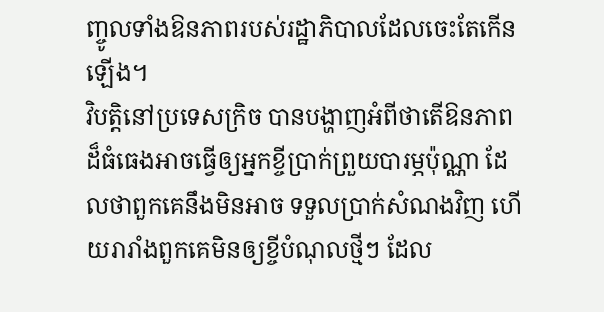ញ្ចូលទាំងឱនភាពរបស់រដ្ឋាភិបាលដែលចេះតែកើនឡើង។
វិបត្តិនៅប្រទេសក្រិច បានបង្ហាញអំពីថាតើឱនភាពដ៏ធំធេងអាចធ្វើឲ្យអ្នកខ្ចីប្រាក់ព្រួយបារម្ភប៉ុណ្ណា ដែលថាពួកគេនឹងមិនអាច ទទួលប្រាក់សំណងវិញ ហើយរារាំងពួកគេមិនឲ្យខ្ចីបំណុលថ្មីៗ ដែល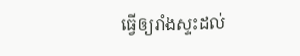ធ្វើឲ្យរាំងស្ទះដល់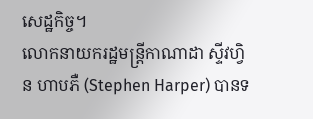សេដ្ឋកិច្ច។
លោកនាយករដ្ឋមន្រ្តីកាណាដា ស្ទីវហ្វិន ហាបភឺ (Stephen Harper) បានទ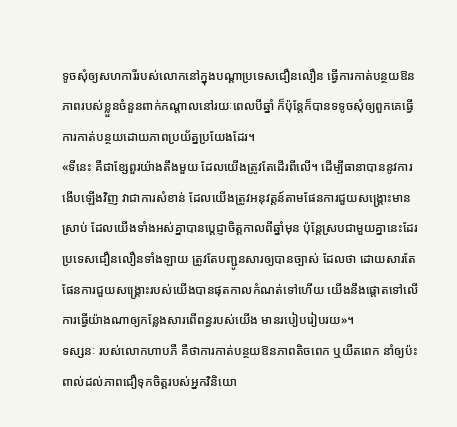ទូចសុំឲ្យសហការីរបស់លោកនៅក្នុងបណ្តាប្រទេសជឿនលឿន ធ្វើការកាត់បន្ថយឱនភាពរបស់ខ្លួនចំនួនពាក់កណ្តាលនៅរយៈពេលបីឆ្នាំ ក៏ប៉ុន្តែក៏បានទទូចសុំឲ្យពួកគេធ្វើការកាត់បន្ថយដោយភាពប្រយ័ត្នប្រយែងដែរ។
«ទីនេះ គឺជាខ្សែពួរយ៉ាងតឹងមួយ ដែលយើងត្រូវតែដើរពីលើ។ ដើម្បីធានាបាននូវការងើបឡើងវិញ វាជាការសំខាន់ ដែលយើងត្រូវអនុវត្តន៍តាមផែនការជួយសង្គ្រោះមានស្រាប់ ដែលយើងទាំងអស់គ្នាបានប្តេជ្ញាចិត្តកាលពីឆ្នាំមុន ប៉ុន្តែស្របជាមួយគ្នានេះដែរ ប្រទេសជឿនលឿនទាំងឡាយ ត្រូវតែបញ្ជូនសារឲ្យបានច្បាស់ ដែលថា ដោយសារតែផែនការជួយសង្គ្រោះរបស់យើងបានផុតកាលកំណត់ទៅហើយ យើងនឹងផ្តោតទៅលើការធ្វើយ៉ាងណាឲ្យកន្លែងសារពើពន្ធរបស់យើង មានរបៀបរៀបរយ»។
ទស្សនៈ របស់លោកហាបភឺ គឺថាការកាត់បន្ថយឱនភាពតិចពេក ឬយឺតពេក នាំឲ្យប៉ះពាល់ដល់ភាពជឿទុកចិត្តរបស់អ្នកវិនិយោ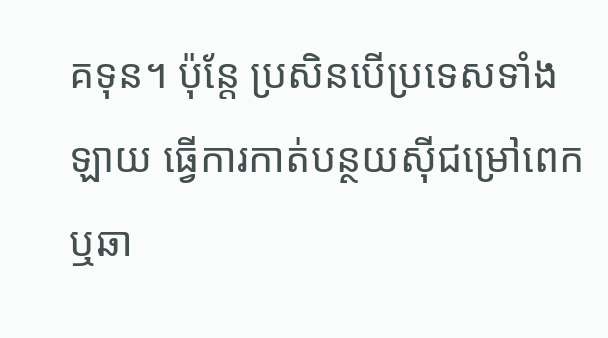គទុន។ ប៉ុន្តែ ប្រសិនបើប្រទេសទាំងឡាយ ធ្វើការកាត់បន្ថយស៊ីជម្រៅពេក ឬឆា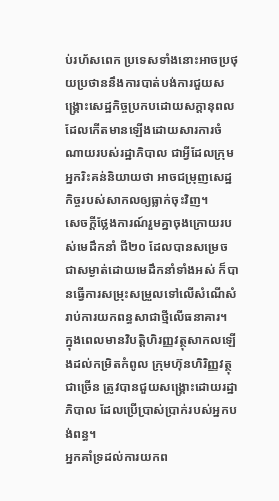ប់រហ័សពេក ប្រទេសទាំងនោះអាចប្រថុយប្រថាននឹងការបាត់បង់ការជួយសង្រ្គោះសេដ្ឋកិច្ចប្រកបដោយសក្តានុពល ដែលកើតមានឡើងដោយសារការចំណាយរបស់រដ្ឋាភិបាល ជាអ្វីដែលក្រុមអ្នករិះគន់និយាយថា អាចជម្រុញសេដ្ឋកិច្ចរបស់សាកលឲ្យធ្លាក់ចុះវិញ។
សេចក្តីថ្លែងការណ៍រួមគ្នាចុងក្រោយរបស់មេដឹកនាំ ជី២០ ដែលបានសម្រេចជាសម្ងាត់ដោយមេដឹកនាំទាំងអស់ ក៏បានធ្វើការសម្រុះសម្រួលទៅលើសំណើសំរាប់ការយកពន្ធសាជាថ្មីលើធនាគារ។
ក្នុងពេលមានវិបត្តិហិរញ្ញវត្ថុសាកលឡើងដល់កម្រិតកំពូល ក្រុមហ៊ុនហិរិញ្ញវត្ថុជាច្រើន ត្រូវបានជួយសង្រ្គោះដោយរដ្ឋាភិបាល ដែលប្រើប្រាស់ប្រាក់របស់អ្នកបង់ពន្ធ។
អ្នកគាំទ្រដល់ការយកព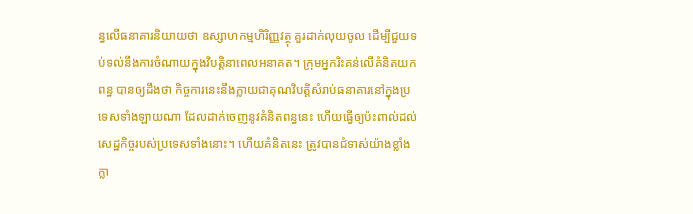ន្ធលើធនាគារនិយាយថា ឧស្សាហកម្មហិរិញ្ញវត្ថុ គួរដាក់លុយចូល ដើម្បីជួយទប់ទល់នឹងការចំណាយក្នុងវិបតិ្តនាពេលអនាគត។ ក្រុមអ្នករិះគន់លើគំនិតយកពន្ធ បានឲ្យដឹងថា កិច្ចការនេះនឹងក្លាយជាគុណវិបត្តិសំរាប់ធនាគារនៅក្នុងប្រទេសទាំងឡាយណា ដែលដាក់ចេញនូវគំនិតពន្ធនេះ ហើយធ្វើឲ្យប៉ះពាល់ដល់សេដ្ឋកិច្ចរបស់ប្រទេសទាំងនោះ។ ហើយគំនិតនេះ ត្រូវបានជំទាស់យ៉ាងខ្លាំងក្លា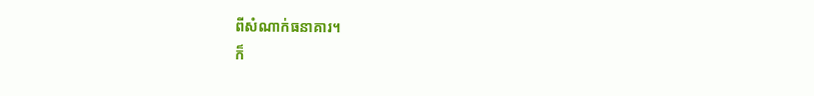ពីសំណាក់ធនាគារ។
ក៏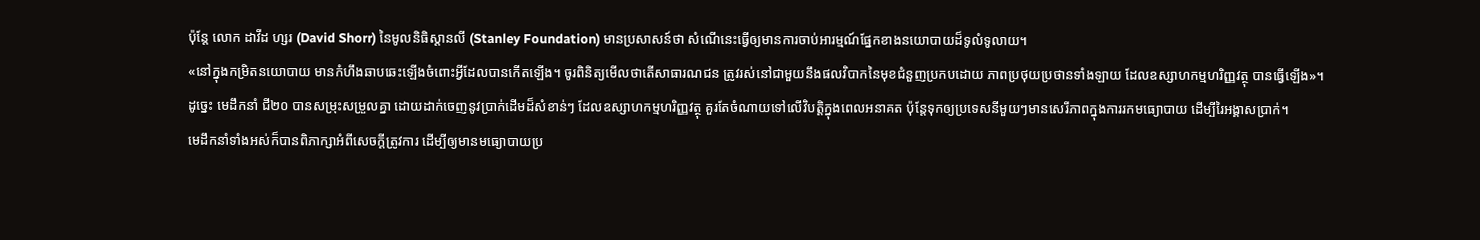ប៉ុន្តែ លោក ដាវីដ ហ្សរ (David Shorr) នៃមូលនិធិស្តានលី (Stanley Foundation) មានប្រសាសន៍ថា សំណើនេះធ្វើឲ្យមានការចាប់អារម្មណ៍ផ្នែកខាងនយោបាយដ៏ទូលំទូលាយ។
«នៅក្នុងកម្រិតនយោបាយ មានកំហឹងឆាបឆេះឡើងចំពោះអ្វីដែលបានកើតឡើង។ ចូរពិនិត្យមើលថាតើសាធារណជន ត្រូវរស់នៅជាមួយនឹងផលវិបាកនៃមុខជំនួញប្រកបដោយ ភាពប្រថុយប្រថានទាំងឡាយ ដែលឧស្សាហកម្មហរិញ្ញវត្ថុ បានធ្វើឡើង»។
ដូច្នេះ មេដឹកនាំ ជី២០ បានសម្រុះសម្រួលគ្នា ដោយដាក់ចេញនូវប្រាក់ដើមដ៏សំខាន់ៗ ដែលឧស្សាហកម្មហរិញ្ញវត្ថុ គួរតែចំណាយទៅលើវិបត្តិក្នុងពេលអនាគត ប៉ុន្តែទុកឲ្យប្រទេសនីមួយៗមានសេរីភាពក្នុងការរកមធ្យោបាយ ដើម្បីរៃអង្គាសប្រាក់។
មេដឹកនាំទាំងអស់ក៏បានពិភាក្សាអំពីសេចក្តីត្រូវការ ដើម្បីឲ្យមានមធ្យោបាយប្រ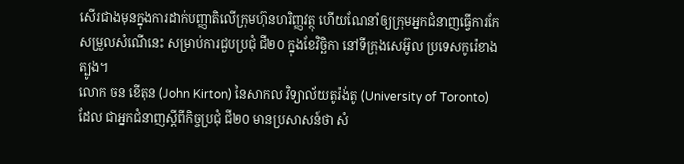សើរជាងមុនក្នុងការដាក់បញ្ញាតិលើក្រុមហ៊ុនហរិញ្ញវត្ថុ ហើយណែនាំឲ្យក្រុមអ្នកជំនាញធ្វើការកែសម្រួលសំណើនេះ សម្រាប់ការជួបប្រជុំ ជី២០ ក្នុងខែវិច្ឆិកា នៅទីក្រុងសេអ៊ូល ប្រទេសកូរ៉េខាងត្បូង។
លោក ចន ខើតុន (John Kirton) នៃសាកល វិទ្យាល័យតូរ៉ង់តូ (University of Toronto) ដែល ជាអ្នកជំនាញស្តីពីកិច្ចប្រជុំ ជី២០ មានប្រសាសន៍ថា សំ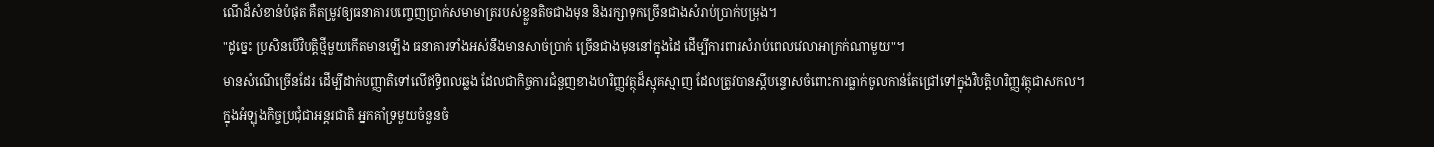ណើដ៏សំខាន់បំផុត គឺតម្រូវឲ្យធនាគារបញ្ចេញប្រាក់សមាមាត្ររបស់ខ្លួនតិចជាងមុន និងរក្សាទុកច្រើនជាងសំរាប់ប្រាក់បម្រុង។
"ដូច្នេះ ប្រសិនបើវិបត្តិថ្មីមួយកើតមានឡើង ធនាគារទាំងអស់នឹងមានសាច់ប្រាក់ ច្រើនជាងមុននៅក្នុងដៃ ដើម្បីការពារសំរាប់ពេលវេលាអាក្រក់ណាមួយ"។
មានសំណើច្រើនដែរ ដើម្បីដាក់បញ្ញាតិទៅលើឥទ្ធិពលឆ្លង ដែលជាកិច្ចការជំនួញខាងហរិញ្ញវត្ថុដ៏ស្មុគស្មាញ ដែលត្រូវបានស្តីបន្ទោសចំពោះការធ្លាក់ចូលកាន់តែជ្រៅទៅក្នុងវិបត្តិហរិញ្ញវត្ថុជាសកល។
ក្នុងអំឡុងកិច្ចប្រជុំជាអន្តរជាតិ អ្នកគាំទ្រមួយចំនួនចំ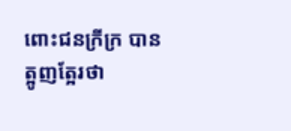ពោះជនក្រីក្រ បានត្អូញត្អែរថា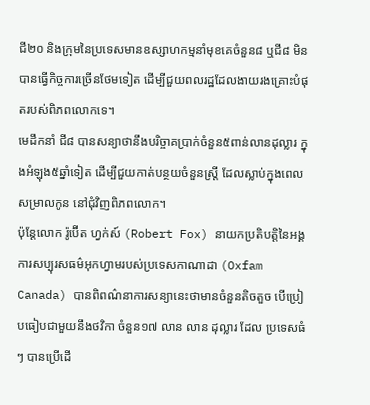ជី២០ និងក្រុមនៃប្រទេសមានឧស្សាហកម្មនាំមុខគេចំនួន៨ ឬជី៨ មិនបានធ្វើកិច្ចការច្រើនថែមទៀត ដើម្បីជួយពលរដ្ឋដែលងាយរងគ្រោះបំផុតរបស់ពិភពលោកទេ។
មេដឹកនាំ ជី៨ បានសន្យាថានឹងបរិច្ចាគប្រាក់ចំនួន៥ពាន់លានដុល្លារ ក្នុងអំឡុង៥ឆ្នាំទៀត ដើម្បីជួយកាត់បន្ថយចំនួនស្រ្តី ដែលស្លាប់ក្នុងពេលសម្រាលកូន នៅជុំវិញពិភពលោក។
ប៉ុន្តែលោក រ៉ូប៊ើត ហ្វក់ស៍ (Robert Fox) នាយកប្រតិបត្តិនៃអង្គការសប្បុរសធម៌អុកហ្វាមរបស់ប្រទេសកាណាដា (Oxfam Canada) បានពិពណ៌នាការសន្យានេះថាមានចំនួនតិចតួច បើប្រៀបធៀបជាមួយនឹងថវិកា ចំនួន១៧ លាន លាន ដុល្លារ ដែល ប្រទេសធំៗ បានប្រើដើ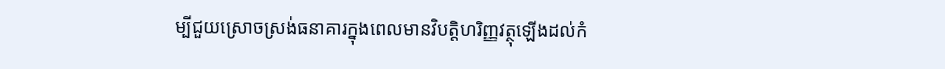ម្បីជួយស្រោចស្រង់ធនាគារក្នុងពេលមានវិបត្តិហរិញ្ញវត្ថុឡើងដល់កំ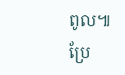ពូល៕
ប្រែ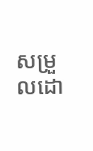សម្រួលដោ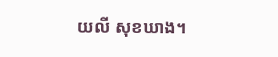យលី សុខឃាង។